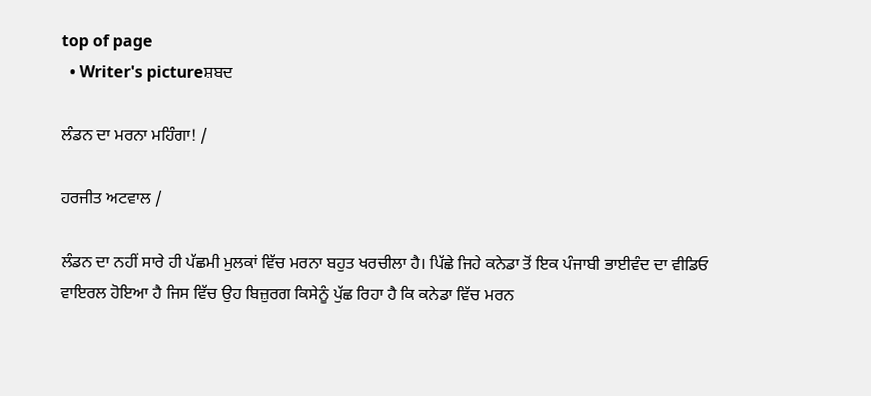top of page
  • Writer's pictureਸ਼ਬਦ

ਲੰਡਨ ਦਾ ਮਰਨਾ ਮਹਿੰਗਾ! /

ਹਰਜੀਤ ਅਟਵਾਲ /

ਲੰਡਨ ਦਾ ਨਹੀਂ ਸਾਰੇ ਹੀ ਪੱਛਮੀ ਮੁਲਕਾਂ ਵਿੱਚ ਮਰਨਾ ਬਹੁਤ ਖਰਚੀਲਾ ਹੈ। ਪਿੱਛੇ ਜਿਹੇ ਕਨੇਡਾ ਤੋਂ ਇਕ ਪੰਜਾਬੀ ਭਾਈਵੰਦ ਦਾ ਵੀਡਿਓ ਵਾਇਰਲ ਹੋਇਆ ਹੈ ਜਿਸ ਵਿੱਚ ਉਹ ਬਿਜ਼ੁਰਗ ਕਿਸੇਨੂੰ ਪੁੱਛ ਰਿਹਾ ਹੈ ਕਿ ਕਨੇਡਾ ਵਿੱਚ ਮਰਨ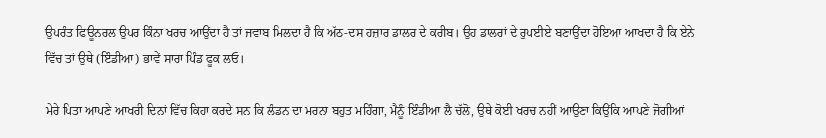ਉਪਰੰਤ ਫਿਊਨਰਲ ਉਪਰ ਕਿੰਨਾ ਖਰਚ ਆਉਂਦਾ ਹੈ ਤਾਂ ਜਵਾਬ ਮਿਲਦਾ ਹੈ ਕਿ ਅੱਠ-ਦਸ ਹਜ਼ਾਰ ਡਾਲਰ ਦੇ ਕਰੀਬ। ਉਹ ਡਾਲਰਾਂ ਦੇ ਰੁਪਈਏ ਬਣਾਉਂਦਾ ਹੋਇਆ ਆਖਦਾ ਹੈ ਕਿ ਏਨੇ ਵਿੱਚ ਤਾਂ ਉਥੇ (ਇੰਡੀਆ) ਭਾਵੇਂ ਸਾਰਾ ਪਿੰਡ ਫੂਕ ਲਓ।

ਮੇਰੇ ਪਿਤਾ ਆਪਣੇ ਆਖਰੀ ਦਿਨਾਂ ਵਿੱਚ ਕਿਹਾ ਕਰਦੇ ਸਨ ਕਿ ਲੰਡਨ ਦਾ ਮਰਨਾ ਬਹੁਤ ਮਹਿੰਗਾ, ਮੈਨੂੰ ਇੰਡੀਆ ਲੈ ਚੱਲੋ, ਉਥੇ ਕੋਈ ਖਰਚ ਨਹੀਂ ਆਉਣਾ ਕਿਉਂਕਿ ਆਪਣੇ ਜੋਗੀਆਂ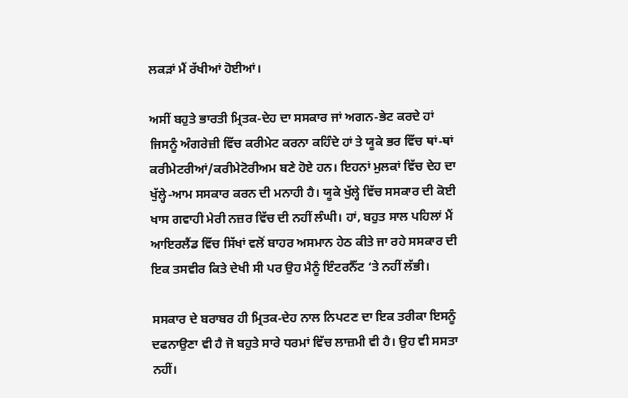ਲਕੜਾਂ ਮੈਂ ਰੱਖੀਆਂ ਹੋਈਆਂ।

ਅਸੀਂ ਬਹੁਤੇ ਭਾਰਤੀ ਮ੍ਰਿਤਕ-ਦੇਹ ਦਾ ਸਸਕਾਰ ਜਾਂ ਅਗਨ-ਭੇਟ ਕਰਦੇ ਹਾਂ ਜਿਸਨੂੰ ਅੰਗਰੇਜ਼ੀ ਵਿੱਚ ਕਰੀਮੇਟ ਕਰਨਾ ਕਹਿੰਦੇ ਹਾਂ ਤੇ ਯੂਕੇ ਭਰ ਵਿੱਚ ਥਾਂ-ਥਾਂ ਕਰੀਮੇਟਰੀਆਂ/ਕਰੀਮੇਟੋਰੀਅਮ ਬਣੇ ਹੋਏ ਹਨ। ਇਹਨਾਂ ਮੁਲਕਾਂ ਵਿੱਚ ਦੇਹ ਦਾ ਖੁੱਲ੍ਹੇ-ਆਮ ਸਸਕਾਰ ਕਰਨ ਦੀ ਮਨਾਹੀ ਹੈ। ਯੂਕੇ ਖੁੱਲ੍ਹੇ ਵਿੱਚ ਸਸਕਾਰ ਦੀ ਕੋਈ ਖਾਸ ਗਵਾਹੀ ਮੇਰੀ ਨਜ਼ਰ ਵਿੱਚ ਦੀ ਨਹੀਂ ਲੰਘੀ। ਹਾਂ, ਬਹੁਤ ਸਾਲ ਪਹਿਲਾਂ ਮੈਂ ਆਇਰਲੈਂਡ ਵਿੱਚ ਸਿੱਖਾਂ ਵਲੋਂ ਬਾਹਰ ਅਸਮਾਨ ਹੇਠ ਕੀਤੇ ਜਾ ਰਹੇ ਸਸਕਾਰ ਦੀ ਇਕ ਤਸਵੀਰ ਕਿਤੇ ਦੇਖੀ ਸੀ ਪਰ ਉਹ ਮੈਨੂੰ ਇੰਟਰਨੈੱਟ ‘ਤੇ ਨਹੀਂ ਲੱਭੀ।

ਸਸਕਾਰ ਦੇ ਬਰਾਬਰ ਹੀ ਮ੍ਰਿਤਕ-ਦੇਹ ਨਾਲ ਨਿਪਟਣ ਦਾ ਇਕ ਤਰੀਕਾ ਇਸਨੂੰ ਦਫਨਾਉਣਾ ਵੀ ਹੈ ਜੋ ਬਹੁਤੇ ਸਾਰੇ ਧਰਮਾਂ ਵਿੱਚ ਲਾਜ਼ਮੀ ਵੀ ਹੈ। ਉਹ ਵੀ ਸਸਤਾ ਨਹੀਂ।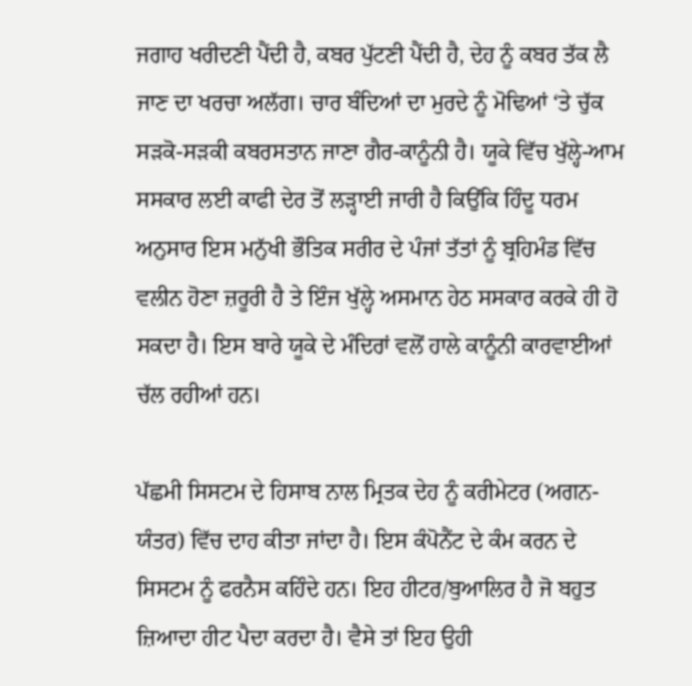ਜਗਾਹ ਖਰੀਦਣੀ ਪੈਂਦੀ ਹੈ, ਕਬਰ ਪੁੱਟਣੀ ਪੈਂਦੀ ਹੈ, ਦੇਹ ਨੂੰ ਕਬਰ ਤੱਕ ਲੈ ਜਾਣ ਦਾ ਖਰਚਾ ਅਲੱਗ। ਚਾਰ ਬੰਦਿਆਂ ਦਾ ਮੁਰਦੇ ਨੂੰ ਮੋਢਿਆਂ ‘ਤੇ ਚੁੱਕ ਸੜਕੋ-ਸੜਕੀ ਕਬਰਸਤਾਨ ਜਾਣਾ ਗੈਰ-ਕਾਨੂੰਨੀ ਹੈ। ਯੂਕੇ ਵਿੱਚ ਖੁੱਲ੍ਹੇ-ਆਮ ਸਸਕਾਰ ਲਈ ਕਾਫੀ ਦੇਰ ਤੋਂ ਲੜ੍ਹਾਈ ਜਾਰੀ ਹੈ ਕਿਉਂਕਿ ਹਿੰਦੂ ਧਰਮ ਅਨੁਸਾਰ ਇਸ ਮਨੁੱਖੀ ਭੌਤਿਕ ਸਰੀਰ ਦੇ ਪੰਜਾਂ ਤੱਤਾਂ ਨੂੰ ਬ੍ਰਹਿਮੰਡ ਵਿੱਚ ਵਲੀਨ ਹੋਣਾ ਜ਼ਰੂਰੀ ਹੈ ਤੇ ਇੰਜ ਖੁੱਲ੍ਹੇ ਅਸਮਾਨ ਹੇਠ ਸਸਕਾਰ ਕਰਕੇ ਹੀ ਹੋ ਸਕਦਾ ਹੈ। ਇਸ ਬਾਰੇ ਯੂਕੇ ਦੇ ਮੰਦਿਰਾਂ ਵਲੋਂ ਹਾਲੇ ਕਾਨੂੰਨੀ ਕਾਰਵਾਈਆਂ ਚੱਲ ਰਹੀਆਂ ਹਨ।

ਪੱਛਮੀ ਸਿਸਟਮ ਦੇ ਹਿਸਾਬ ਨਾਲ ਮ੍ਰਿਤਕ ਦੇਹ ਨੂੰ ਕਰੀਮੇਟਰ (ਅਗਨ-ਯੰਤਰ) ਵਿੱਚ ਦਾਹ ਕੀਤਾ ਜਾਂਦਾ ਹੈ। ਇਸ ਕੰਪੋਨੈਂਟ ਦੇ ਕੰਮ ਕਰਨ ਦੇ ਸਿਸਟਮ ਨੂੰ ਫਰਨੈਸ ਕਹਿੰਦੇ ਹਨ। ਇਹ ਹੀਟਰ/ਬੁਆਲਿਰ ਹੈ ਜੋ ਬਹੁਤ ਜ਼ਿਆਦਾ ਹੀਟ ਪੈਦਾ ਕਰਦਾ ਹੈ। ਵੈਸੇ ਤਾਂ ਇਹ ਉਹੀ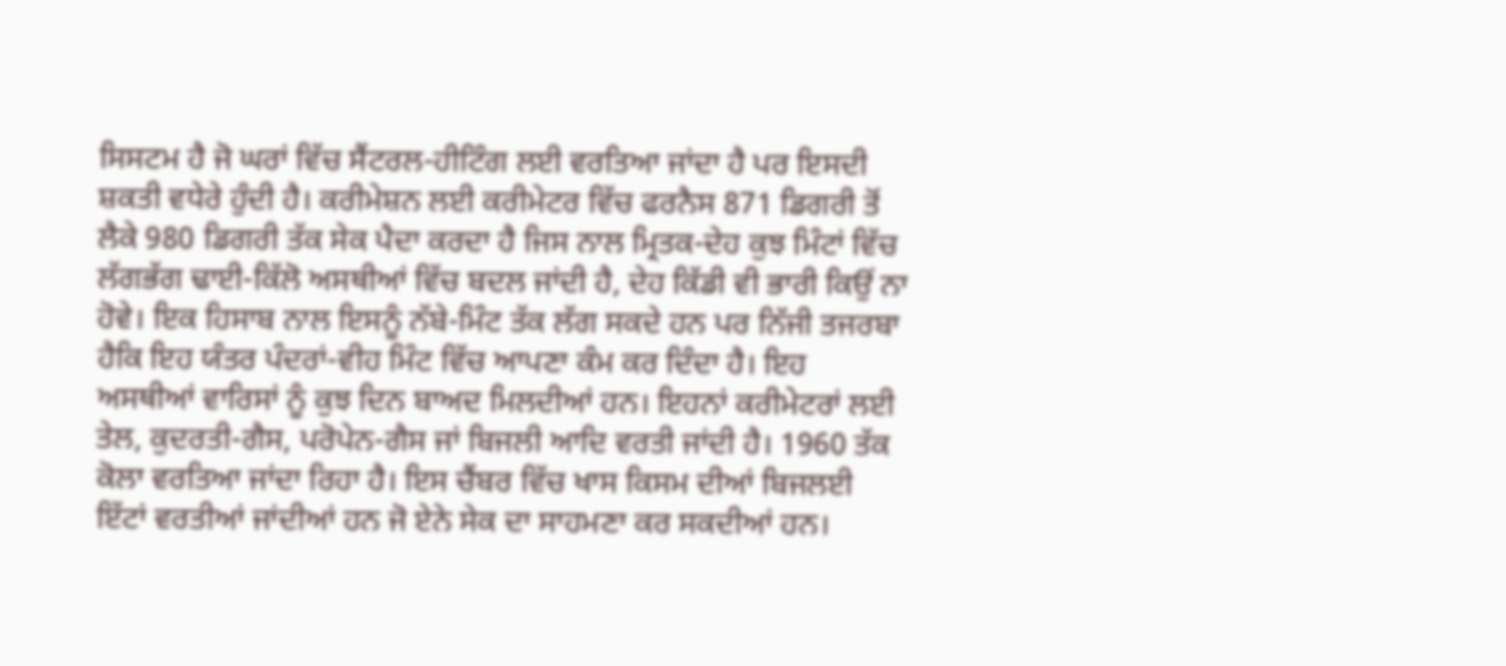ਸਿਸਟਮ ਹੈ ਜੋ ਘਰਾਂ ਵਿੱਚ ਸੈਂਟਰਲ-ਹੀਟਿੰਗ ਲਈ ਵਰਤਿਆ ਜਾਂਦਾ ਹੈ ਪਰ ਇਸਦੀ ਸ਼ਕਤੀ ਵਧੇਰੇ ਹੁੰਦੀ ਹੈ। ਕਰੀਮੇਸ਼ਨ ਲਈ ਕਰੀਮੇਟਰ ਵਿੱਚ ਫਰਨੈਸ 871 ਡਿਗਰੀ ਤੋਂ ਲੈਕੇ 980 ਡਿਗਰੀ ਤੱਕ ਸੇਕ ਪੈਦਾ ਕਰਦਾ ਹੈ ਜਿਸ ਨਾਲ ਮ੍ਰਿਤਕ-ਦੇਹ ਕੁਝ ਮਿੰਟਾਂ ਵਿੱਚ ਲੱਗਭੱਗ ਢਾਈ-ਕਿੱਲੋ ਅਸਥੀਆਂ ਵਿੱਚ ਬਦਲ ਜਾਂਦੀ ਹੈ, ਦੇਹ ਕਿੱਡੀ ਵੀ ਭਾਰੀ ਕਿਉਂ ਨਾ ਹੋਵੇ। ਇਕ ਹਿਸਾਬ ਨਾਲ ਇਸਨੂੰ ਨੱਬੇ-ਮਿੰਟ ਤੱਕ ਲੱਗ ਸਕਦੇ ਹਨ ਪਰ ਨਿੱਜੀ ਤਜਰਬਾ ਹੈਕਿ ਇਹ ਯੰਤਰ ਪੰਦਰਾਂ-ਵੀਹ ਮਿੰਟ ਵਿੱਚ ਆਪਣਾ ਕੰਮ ਕਰ ਦਿੰਦਾ ਹੈ। ਇਹ ਅਸਥੀਆਂ ਵਾਰਿਸਾਂ ਨੂੰ ਕੁਝ ਦਿਨ ਬਾਅਦ ਮਿਲਦੀਆਂ ਹਨ। ਇਹਨਾਂ ਕਰੀਮੇਟਰਾਂ ਲਈ ਤੇਲ, ਕੁਦਰਤੀ-ਗੈਸ, ਪਰੋਪੇਨ-ਗੈਸ ਜਾਂ ਬਿਜਲੀ ਆਦਿ ਵਰਤੀ ਜਾਂਦੀ ਹੈ। 1960 ਤੱਕ ਕੋਲਾ ਵਰਤਿਆ ਜਾਂਦਾ ਰਿਹਾ ਹੈ। ਇਸ ਚੈਂਬਰ ਵਿੱਚ ਖਾਸ ਕਿਸਮ ਦੀਆਂ ਬਿਜਲਈ ਇੱਟਾਂ ਵਰਤੀਆਂ ਜਾਂਦੀਆਂ ਹਨ ਜੋ ਏਨੇ ਸੇਕ ਦਾ ਸਾਹਮਣਾ ਕਰ ਸਕਦੀਆਂ ਹਨ।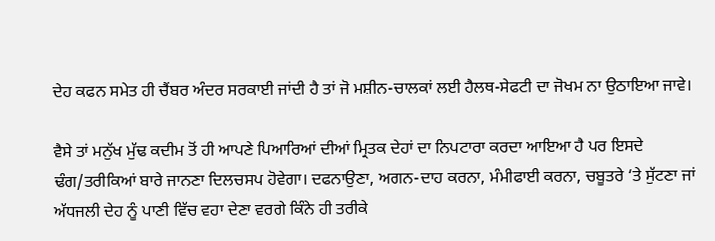ਦੇਹ ਕਫਨ ਸਮੇਤ ਹੀ ਚੈਂਬਰ ਅੰਦਰ ਸਰਕਾਈ ਜਾਂਦੀ ਹੈ ਤਾਂ ਜੋ ਮਸ਼ੀਨ-ਚਾਲਕਾਂ ਲਈ ਹੈਲਥ-ਸੇਫਟੀ ਦਾ ਜੋਖਮ ਨਾ ਉਠਾਇਆ ਜਾਵੇ।

ਵੈਸੇ ਤਾਂ ਮਨੁੱਖ ਮੁੱਢ ਕਦੀਮ ਤੋਂ ਹੀ ਆਪਣੇ ਪਿਆਰਿਆਂ ਦੀਆਂ ਮ੍ਰਿਤਕ ਦੇਹਾਂ ਦਾ ਨਿਪਟਾਰਾ ਕਰਦਾ ਆਇਆ ਹੈ ਪਰ ਇਸਦੇ ਢੰਗ/ਤਰੀਕਿਆਂ ਬਾਰੇ ਜਾਨਣਾ ਦਿਲਚਸਪ ਹੋਵੇਗਾ। ਦਫਨਾਉਣਾ, ਅਗਨ-ਦਾਹ ਕਰਨਾ, ਮੰਮੀਫਾਈ ਕਰਨਾ, ਚਬੂਤਰੇ ‘ਤੇ ਸੁੱਟਣਾ ਜਾਂ ਅੱਧਜਲੀ ਦੇਹ ਨੂੰ ਪਾਣੀ ਵਿੱਚ ਵਹਾ ਦੇਣਾ ਵਰਗੇ ਕਿੰਨੇ ਹੀ ਤਰੀਕੇ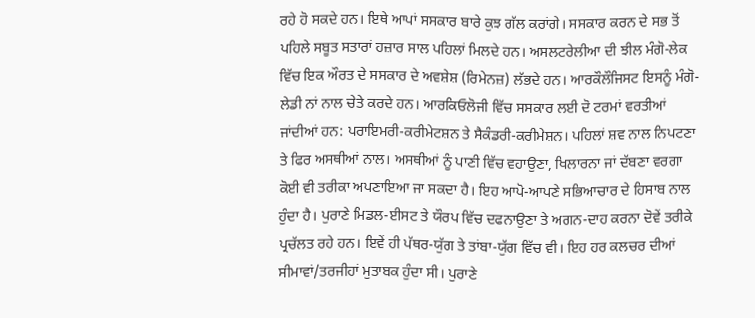ਰਹੇ ਹੋ ਸਕਦੇ ਹਨ। ਇਥੇ ਆਪਾਂ ਸਸਕਾਰ ਬਾਰੇ ਕੁਝ ਗੱਲ ਕਰਾਂਗੇ। ਸਸਕਾਰ ਕਰਨ ਦੇ ਸਭ ਤੋਂ ਪਹਿਲੇ ਸਬੂਤ ਸਤਾਰਾਂ ਹਜ਼ਾਰ ਸਾਲ ਪਹਿਲਾਂ ਮਿਲਦੇ ਹਨ। ਅਸਲਟਰੇਲੀਆ ਦੀ ਝੀਲ ਮੰਗੋ-ਲੇਕ ਵਿੱਚ ਇਕ ਔਰਤ ਦੇ ਸਸਕਾਰ ਦੇ ਅਵਸ਼ੇਸ਼ (ਰਿਮੇਨਜ਼) ਲੱਭਦੇ ਹਨ। ਆਰਕੌਲੌਜਿਸਟ ਇਸਨੂੰ ਮੰਗੋ-ਲੇਡੀ ਨਾਂ ਨਾਲ ਚੇਤੇ ਕਰਦੇ ਹਨ। ਆਰਕਿਓਲੋਜੀ ਵਿੱਚ ਸਸਕਾਰ ਲਈ ਦੋ ਟਰਮਾਂ ਵਰਤੀਆਂ ਜਾਂਦੀਆਂ ਹਨ: ਪਰਾਇਮਰੀ-ਕਰੀਮੇਟਸ਼ਨ ਤੇ ਸੈਕੰਡਰੀ-ਕਰੀਮੇਸ਼ਨ। ਪਹਿਲਾਂ ਸ਼ਵ ਨਾਲ ਨਿਪਟਣਾ ਤੇ ਫਿਰ ਅਸਥੀਆਂ ਨਾਲ। ਅਸਥੀਆਂ ਨੂੰ ਪਾਣੀ ਵਿੱਚ ਵਹਾਉਣਾ, ਖਿਲਾਰਨਾ ਜਾਂ ਦੱਬਣਾ ਵਰਗਾ ਕੋਈ ਵੀ ਤਰੀਕਾ ਅਪਣਾਇਆ ਜਾ ਸਕਦਾ ਹੈ। ਇਹ ਆਪੋ-ਆਪਣੇ ਸਭਿਆਚਾਰ ਦੇ ਹਿਸਾਬ ਨਾਲ ਹੁੰਦਾ ਹੈ। ਪੁਰਾਣੇ ਮਿਡਲ-ਈਸਟ ਤੇ ਯੌਰਪ ਵਿੱਚ ਦਫਨਾਉਣਾ ਤੇ ਅਗਨ-ਦਾਹ ਕਰਨਾ ਦੋਵੇਂ ਤਰੀਕੇ ਪ੍ਰਚੱਲਤ ਰਹੇ ਹਨ। ਇਵੇਂ ਹੀ ਪੱਥਰ-ਯੁੱਗ ਤੇ ਤਾਂਬਾ-ਯੁੱਗ ਵਿੱਚ ਵੀ। ਇਹ ਹਰ ਕਲਚਰ ਦੀਆਂ ਸੀਮਾਵਾਂ/ਤਰਜੀਹਾਂ ਮੁਤਾਬਕ ਹੁੰਦਾ ਸੀ। ਪੁਰਾਣੇ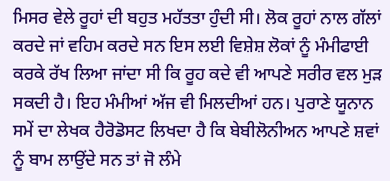ਮਿਸਰ ਵੇਲੇ ਰੂਹਾਂ ਦੀ ਬਹੁਤ ਮਹੱਤਤਾ ਹੁੰਦੀ ਸੀ। ਲੋਕ ਰੂਹਾਂ ਨਾਲ ਗੱਲਾਂ ਕਰਦੇ ਜਾਂ ਵਹਿਮ ਕਰਦੇ ਸਨ ਇਸ ਲਈ ਵਿਸ਼ੇਸ਼ ਲੋਕਾਂ ਨੂੰ ਮੰਮੀਫਾਈ ਕਰਕੇ ਰੱਖ ਲਿਆ ਜਾਂਦਾ ਸੀ ਕਿ ਰੂਹ ਕਦੇ ਵੀ ਆਪਣੇ ਸਰੀਰ ਵਲ ਮੁੜ ਸਕਦੀ ਹੈ। ਇਹ ਮੰਮੀਆਂ ਅੱਜ ਵੀ ਮਿਲਦੀਆਂ ਹਨ। ਪੁਰਾਣੇ ਯੂਨਾਨ ਸਮੇਂ ਦਾ ਲੇਖਕ ਹੈਰੋਡੋਸਟ ਲਿਖਦਾ ਹੈ ਕਿ ਬੇਬੀਲੋਨੀਅਨ ਆਪਣੇ ਸ਼ਵਾਂ ਨੂੰ ਬਾਮ ਲਾਉਂਦੇ ਸਨ ਤਾਂ ਜੋ ਲੰਮੇ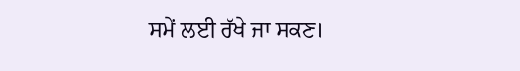ਸਮੇਂ ਲਈ ਰੱਖੇ ਜਾ ਸਕਣ।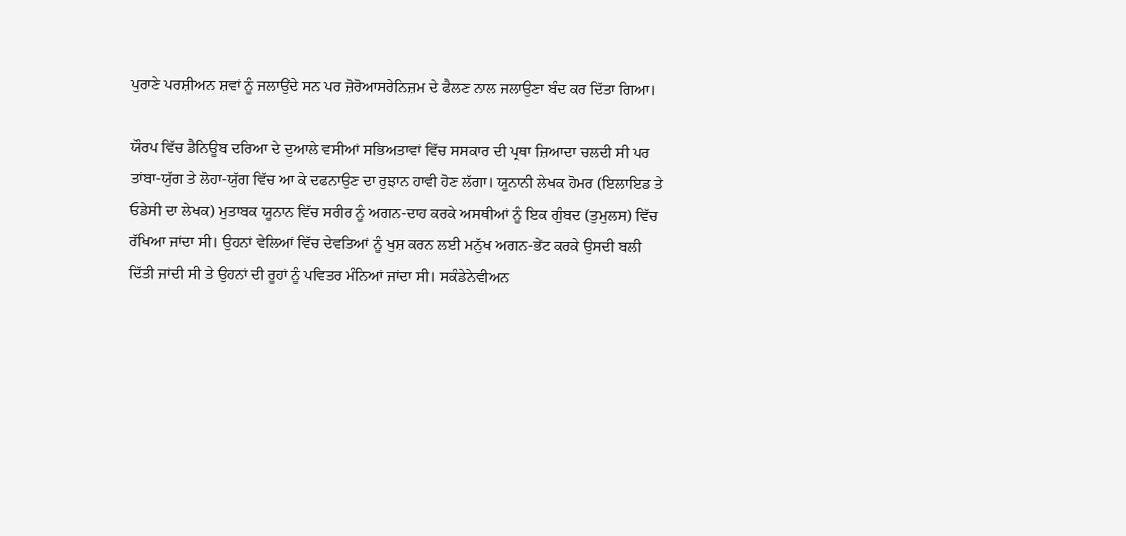ਪੁਰਾਣੇ ਪਰਸ਼ੀਅਨ ਸ਼ਵਾਂ ਨੂੰ ਜਲਾਉਂਦੇ ਸਨ ਪਰ ਜ਼ੋਰੋਆਸਰੇਨਿਜ਼ਮ ਦੇ ਫੈਲਣ ਨਾਲ ਜਲਾਉਣਾ ਬੰਦ ਕਰ ਦਿੱਤਾ ਗਿਆ।

ਯੌਰਪ ਵਿੱਚ ਡੈਨਿਊਬ ਦਰਿਆ ਦੇ ਦੁਆਲੇ ਵਸੀਆਂ ਸਭਿਅਤਾਵਾਂ ਵਿੱਚ ਸਸਕਾਰ ਦੀ ਪ੍ਰਥਾ ਜ਼ਿਆਦਾ ਚਲਦੀ ਸੀ ਪਰ ਤਾਂਬਾ-ਯੁੱਗ ਤੇ ਲੋਹਾ-ਯੁੱਗ ਵਿੱਚ ਆ ਕੇ ਦਫਨਾਉਣ ਦਾ ਰੁਝਾਨ ਹਾਵੀ ਹੋਣ ਲੱਗਾ। ਯੂਨਾਨੀ ਲੇਖਕ ਹੋਮਰ (ਇਲਾਇਡ ਤੇ ਓਡੇਸੀ ਦਾ ਲੇਖਕ) ਮੁਤਾਬਕ ਯੂਨਾਨ ਵਿੱਚ ਸਰੀਰ ਨੂੰ ਅਗਨ-ਦਾਹ ਕਰਕੇ ਅਸਥੀਆਂ ਨੂੰ ਇਕ ਗੁੰਬਦ (ਤੁਮੁਲਸ) ਵਿੱਚ ਰੱਖਿਆ ਜਾਂਦਾ ਸੀ। ਉਹਨਾਂ ਵੇਲਿਆਂ ਵਿੱਚ ਦੇਵਤਿਆਂ ਨੂੰ ਖੁਸ਼ ਕਰਨ ਲਈ ਮਨੁੱਖ ਅਗਨ-ਭੇਂਟ ਕਰਕੇ ਉਸਦੀ ਬਲੀ ਦਿੱਤੀ ਜਾਂਦੀ ਸੀ ਤੇ ਉਹਨਾਂ ਦੀ ਰੂਹਾਂ ਨੂੰ ਪਵਿਤਰ ਮੰਨਿਆਂ ਜਾਂਦਾ ਸੀ। ਸਕੰਡੇਨੇਵੀਅਨ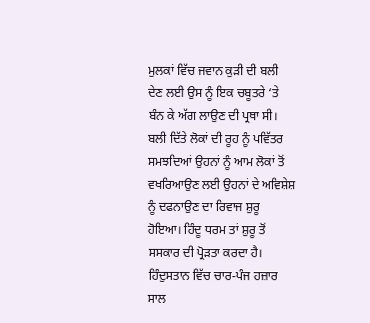ਮੁਲਕਾਂ ਵਿੱਚ ਜਵਾਨ ਕੁੜੀ ਦੀ ਬਲੀ ਦੇਣ ਲਈ ਉਸ ਨੂੰ ਇਕ ਚਬੂਤਰੇ ‘ਤੇ ਬੰਨ ਕੇ ਅੱਗ ਲਾਉਣ ਦੀ ਪ੍ਰਥਾ ਸੀ। ਬਲੀ ਦਿੱਤੇ ਲੋਕਾਂ ਦੀ ਰੂਹ ਨੂੰ ਪਵਿੱਤਰ ਸਮਝਦਿਆਂ ਉਹਨਾਂ ਨੂੰ ਆਮ ਲੋਕਾਂ ਤੋਂ ਵਖਰਿਆਉਣ ਲਈ ਉਹਨਾਂ ਦੇ ਅਵਿਸ਼ੇਸ਼ ਨੂੰ ਦਫਨਾਉਣ ਦਾ ਰਿਵਾਜ ਸ਼ੁਰੂ ਹੋਇਆ। ਹਿੰਦੂ ਧਰਮ ਤਾਂ ਸ਼ੁਰੂ ਤੋਂ ਸਸਕਾਰ ਦੀ ਪ੍ਰੋੜਤਾ ਕਰਦਾ ਹੈ। ਹਿੰਦੁਸਤਾਨ ਵਿੱਚ ਚਾਰ-ਪੰਜ ਹਜ਼ਾਰ ਸਾਲ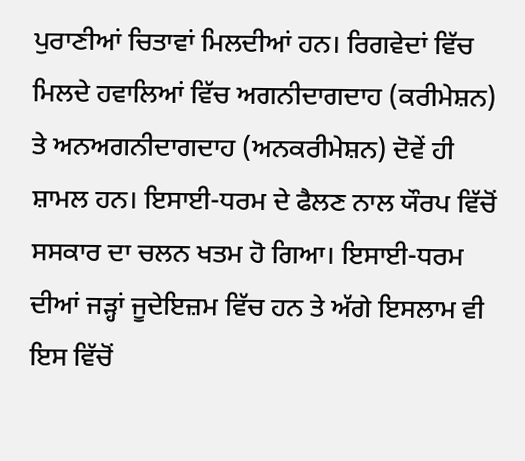ਪੁਰਾਣੀਆਂ ਚਿਤਾਵਾਂ ਮਿਲਦੀਆਂ ਹਨ। ਰਿਗਵੇਦਾਂ ਵਿੱਚ ਮਿਲਦੇ ਹਵਾਲਿਆਂ ਵਿੱਚ ਅਗਨੀਦਾਗਦਾਹ (ਕਰੀਮੇਸ਼ਨ) ਤੇ ਅਨਅਗਨੀਦਾਗਦਾਹ (ਅਨਕਰੀਮੇਸ਼ਨ) ਦੋਵੇਂ ਹੀ ਸ਼ਾਮਲ ਹਨ। ਇਸਾਈ-ਧਰਮ ਦੇ ਫੈਲਣ ਨਾਲ ਯੌਰਪ ਵਿੱਚੋਂ ਸਸਕਾਰ ਦਾ ਚਲਨ ਖਤਮ ਹੋ ਗਿਆ। ਇਸਾਈ-ਧਰਮ ਦੀਆਂ ਜੜ੍ਹਾਂ ਜੂਦੇਇਜ਼ਮ ਵਿੱਚ ਹਨ ਤੇ ਅੱਗੇ ਇਸਲਾਮ ਵੀ ਇਸ ਵਿੱਚੋਂ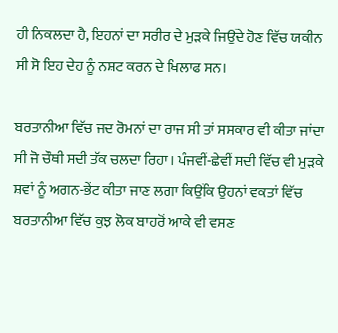ਹੀ ਨਿਕਲਦਾ ਹੈ, ਇਹਨਾਂ ਦਾ ਸਰੀਰ ਦੇ ਮੁੜਕੇ ਜਿਉਂਦੇ ਹੋਣ ਵਿੱਚ ਯਕੀਨ ਸੀ ਸੋ ਇਹ ਦੇਹ ਨੂੰ ਨਸ਼ਟ ਕਰਨ ਦੇ ਖਿਲਾਫ ਸਨ।

ਬਰਤਾਨੀਆ ਵਿੱਚ ਜਦ ਰੋਮਨਾਂ ਦਾ ਰਾਜ ਸੀ ਤਾਂ ਸਸਕਾਰ ਵੀ ਕੀਤਾ ਜਾਂਦਾ ਸੀ ਜੋ ਚੌਥੀ ਸਦੀ ਤੱਕ ਚਲਦਾ ਰਿਹਾ। ਪੰਜਵੀਂ-ਛੇਵੀਂ ਸਦੀ ਵਿੱਚ ਵੀ ਮੁੜਕੇ ਸ਼ਵਾਂ ਨੂੰ ਅਗਨ-ਭੇਂਟ ਕੀਤਾ ਜਾਣ ਲਗਾ ਕਿਉਂਕਿ ਉਹਨਾਂ ਵਕਤਾਂ ਵਿੱਚ ਬਰਤਾਨੀਆ ਵਿੱਚ ਕੁਝ ਲੋਕ ਬਾਹਰੋਂ ਆਕੇ ਵੀ ਵਸਣ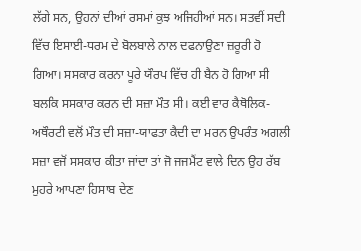ਲੱਗੇ ਸਨ, ਉਹਨਾਂ ਦੀਆਂ ਰਸਮਾਂ ਕੁਝ ਅਜਿਹੀਆਂ ਸਨ। ਸਤਵੀਂ ਸਦੀ ਵਿੱਚ ਇਸਾਈ-ਧਰਮ ਦੇ ਬੋਲਬਾਲੇ ਨਾਲ ਦਫਨਾਉਣਾ ਜ਼ਰੂਰੀ ਹੋ ਗਿਆ। ਸਸਕਾਰ ਕਰਨਾ ਪੂਰੇ ਯੌਰਪ ਵਿੱਚ ਹੀ ਬੈਨ ਹੋ ਗਿਆ ਸੀ ਬਲਕਿ ਸਸਕਾਰ ਕਰਨ ਦੀ ਸਜ਼ਾ ਮੌਤ ਸੀ। ਕਈ ਵਾਰ ਕੈਥੋਲਿਕ-ਅਥੌਰਟੀ ਵਲੋਂ ਮੌਤ ਦੀ ਸਜ਼ਾ-ਯਾਫਤਾ ਕੈਦੀ ਦਾ ਮਰਨ ਉਪਰੰਤ ਅਗਲੀ ਸਜ਼ਾ ਵਜੋਂ ਸਸਕਾਰ ਕੀਤਾ ਜਾਂਦਾ ਤਾਂ ਜੋ ਜਜਮੈਂਟ ਵਾਲੇ ਦਿਨ ਉਹ ਰੱਬ ਮੁਹਰੇ ਆਪਣਾ ਹਿਸਾਬ ਦੇਣ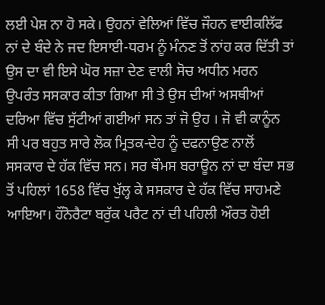ਲਈ ਪੇਸ਼ ਨਾ ਹੋ ਸਕੇ। ਉਹਨਾਂ ਵੇਲਿਆਂ ਵਿੱਚ ਜੌਹਨ ਵਾਈਕਲਿੱਫ ਨਾਂ ਦੇ ਬੰਦੇ ਨੇ ਜਦ ਇਸਾਈ-ਧਰਮ ਨੂੰ ਮੰਨਣ ਤੋਂ ਨਾਂਹ ਕਰ ਦਿੱਤੀ ਤਾਂ ਉਸ ਦਾ ਵੀ ਇਸੇ ਘੋਰ ਸਜ਼ਾ ਦੇਣ ਵਾਲੀ ਸੋਚ ਅਧੀਨ ਮਰਨ ਉਪਰੰਤ ਸਸਕਾਰ ਕੀਤਾ ਗਿਆ ਸੀ ਤੇ ਉਸ ਦੀਆਂ ਅਸਥੀਆਂ ਦਰਿਆ ਵਿੱਚ ਸੁੱਟੀਆਂ ਗਈਆਂ ਸਨ ਤਾਂ ਜੋ ਉਹ । ਜੋ ਵੀ ਕਾਨੂੰਨ ਸੀ ਪਰ ਬਹੁਤ ਸਾਰੇ ਲੋਕ ਮ੍ਰਿਤਕ-ਦੇਹ ਨੂੰ ਦਫਨਾਉਣ ਨਾਲੋਂ ਸਸਕਾਰ ਦੇ ਹੱਕ ਵਿੱਚ ਸਨ। ਸਰ ਥੌਮਸ ਬਰਾਊਨ ਨਾਂ ਦਾ ਬੰਦਾ ਸਭ ਤੋਂ ਪਹਿਲਾਂ 1658 ਵਿੱਚ ਖੁੱਲ੍ਹ ਕੇ ਸਸਕਾਰ ਦੇ ਹੱਕ ਵਿੱਚ ਸਾਹਮਣੇ ਆਇਆ। ਹੌਨੋਰੈਟਾ ਬਰੁੱਕ ਪਰੈਟ ਨਾਂ ਦੀ ਪਹਿਲੀ ਔਰਤ ਹੋਈ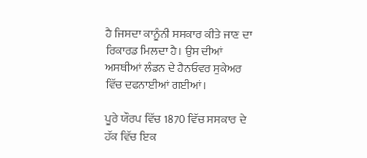ਹੈ ਜਿਸਦਾ ਕਾਨੂੰਨੀ ਸਸਕਾਰ ਕੀਤੇ ਜਾਣ ਦਾ ਰਿਕਾਰਡ ਮਿਲਦਾ ਹੈ। ਉਸ ਦੀਆਂ ਅਸਥੀਆਂ ਲੰਡਨ ਦੇ ਹੈਨਓਵਰ ਸੁਕੇਅਰ ਵਿੱਚ ਦਫਨਾਈਆਂ ਗਈਆਂ।

ਪੂਰੇ ਯੌਰਪ ਵਿੱਚ 1870 ਵਿੱਚ ਸਸਕਾਰ ਦੇ ਹੱਕ ਵਿੱਚ ਇਕ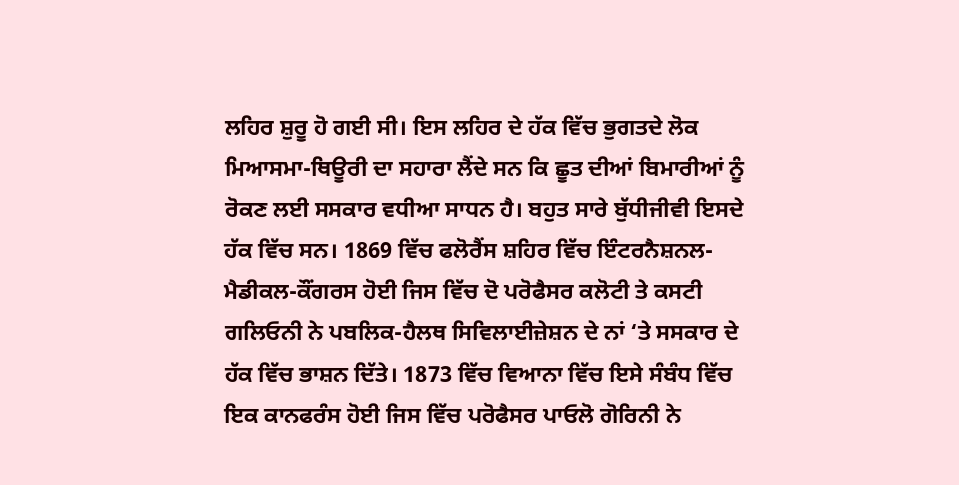ਲਹਿਰ ਸ਼ੁਰੂ ਹੋ ਗਈ ਸੀ। ਇਸ ਲਹਿਰ ਦੇ ਹੱਕ ਵਿੱਚ ਭੁਗਤਦੇ ਲੋਕ ਮਿਆਸਮਾ-ਥਿਊਰੀ ਦਾ ਸਹਾਰਾ ਲੈਂਦੇ ਸਨ ਕਿ ਛੂਤ ਦੀਆਂ ਬਿਮਾਰੀਆਂ ਨੂੰ ਰੋਕਣ ਲਈ ਸਸਕਾਰ ਵਧੀਆ ਸਾਧਨ ਹੈ। ਬਹੁਤ ਸਾਰੇ ਬੁੱਧੀਜੀਵੀ ਇਸਦੇ ਹੱਕ ਵਿੱਚ ਸਨ। 1869 ਵਿੱਚ ਫਲੋਰੈਂਸ ਸ਼ਹਿਰ ਵਿੱਚ ਇੰਟਰਨੈਸ਼ਨਲ-ਮੈਡੀਕਲ-ਕੌਂਗਰਸ ਹੋਈ ਜਿਸ ਵਿੱਚ ਦੋ ਪਰੋਫੈਸਰ ਕਲੋਟੀ ਤੇ ਕਸਟੀ ਗਲਿਓਨੀ ਨੇ ਪਬਲਿਕ-ਹੈਲਥ ਸਿਵਿਲਾਈਜ਼ੇਸ਼ਨ ਦੇ ਨਾਂ ‘ਤੇ ਸਸਕਾਰ ਦੇ ਹੱਕ ਵਿੱਚ ਭਾਸ਼ਨ ਦਿੱਤੇ। 1873 ਵਿੱਚ ਵਿਆਨਾ ਵਿੱਚ ਇਸੇ ਸੰਬੰਧ ਵਿੱਚ ਇਕ ਕਾਨਫਰੰਸ ਹੋਈ ਜਿਸ ਵਿੱਚ ਪਰੋਫੈਸਰ ਪਾਓਲੋ ਗੋਰਿਨੀ ਨੇ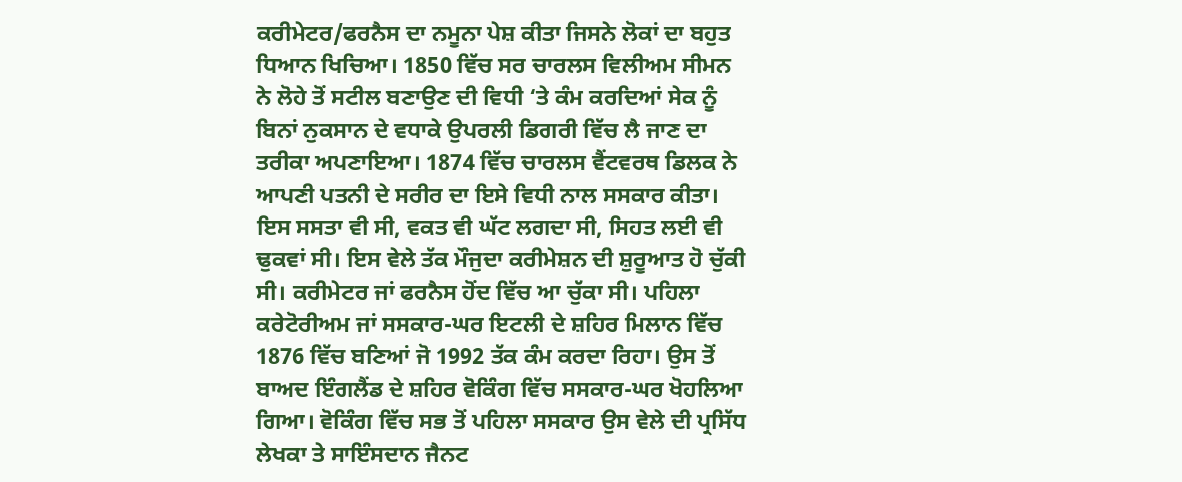ਕਰੀਮੇਟਰ/ਫਰਨੈਸ ਦਾ ਨਮੂਨਾ ਪੇਸ਼ ਕੀਤਾ ਜਿਸਨੇ ਲੋਕਾਂ ਦਾ ਬਹੁਤ ਧਿਆਨ ਖਿਚਿਆ। 1850 ਵਿੱਚ ਸਰ ਚਾਰਲਸ ਵਿਲੀਅਮ ਸੀਮਨ ਨੇ ਲੋਹੇ ਤੋਂ ਸਟੀਲ ਬਣਾਉਣ ਦੀ ਵਿਧੀ ‘ਤੇ ਕੰਮ ਕਰਦਿਆਂ ਸੇਕ ਨੂੰ ਬਿਨਾਂ ਨੁਕਸਾਨ ਦੇ ਵਧਾਕੇ ਉਪਰਲੀ ਡਿਗਰੀ ਵਿੱਚ ਲੈ ਜਾਣ ਦਾ ਤਰੀਕਾ ਅਪਣਾਇਆ। 1874 ਵਿੱਚ ਚਾਰਲਸ ਵੈਂਟਵਰਥ ਡਿਲਕ ਨੇ ਆਪਣੀ ਪਤਨੀ ਦੇ ਸਰੀਰ ਦਾ ਇਸੇ ਵਿਧੀ ਨਾਲ ਸਸਕਾਰ ਕੀਤਾ। ਇਸ ਸਸਤਾ ਵੀ ਸੀ, ਵਕਤ ਵੀ ਘੱਟ ਲਗਦਾ ਸੀ, ਸਿਹਤ ਲਈ ਵੀ ਢੁਕਵਾਂ ਸੀ। ਇਸ ਵੇਲੇ ਤੱਕ ਮੌਜੁਦਾ ਕਰੀਮੇਸ਼ਨ ਦੀ ਸ਼ੁਰੂਆਤ ਹੋ ਚੁੱਕੀ ਸੀ। ਕਰੀਮੇਟਰ ਜਾਂ ਫਰਨੈਸ ਹੋਂਦ ਵਿੱਚ ਆ ਚੁੱਕਾ ਸੀ। ਪਹਿਲਾ ਕਰੇਟੋਰੀਅਮ ਜਾਂ ਸਸਕਾਰ-ਘਰ ਇਟਲੀ ਦੇ ਸ਼ਹਿਰ ਮਿਲਾਨ ਵਿੱਚ 1876 ਵਿੱਚ ਬਣਿਆਂ ਜੋ 1992 ਤੱਕ ਕੰਮ ਕਰਦਾ ਰਿਹਾ। ਉਸ ਤੋਂ ਬਾਅਦ ਇੰਗਲੈਂਡ ਦੇ ਸ਼ਹਿਰ ਵੋਕਿੰਗ ਵਿੱਚ ਸਸਕਾਰ-ਘਰ ਖੋਹਲਿਆ ਗਿਆ। ਵੋਕਿੰਗ ਵਿੱਚ ਸਭ ਤੋਂ ਪਹਿਲਾ ਸਸਕਾਰ ਉਸ ਵੇਲੇ ਦੀ ਪ੍ਰਸਿੱਧ ਲੇਖਕਾ ਤੇ ਸਾਇੰਸਦਾਨ ਜੈਨਟ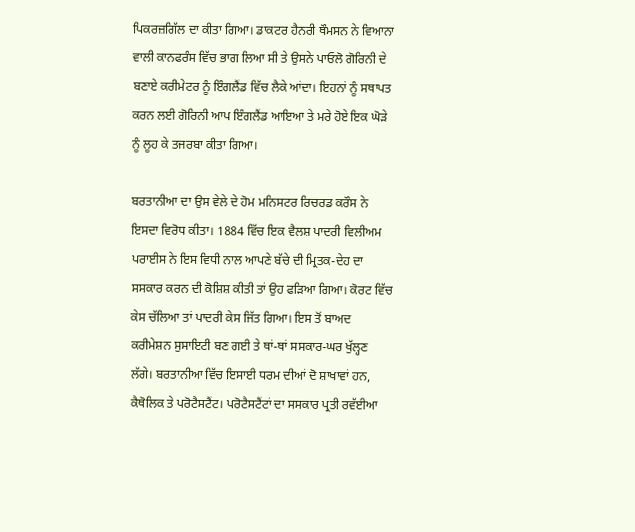ਪਿਕਰਜ਼ਗਿੱਲ ਦਾ ਕੀਤਾ ਗਿਆ। ਡਾਕਟਰ ਹੈਨਰੀ ਥੌਮਸਨ ਨੇ ਵਿਆਨਾ ਵਾਲੀ ਕਾਨਫਰੰਸ ਵਿੱਚ ਭਾਗ ਲਿਆ ਸੀ ਤੇ ਉਸਨੇ ਪਾਓਲੋ ਗੋਰਿਨੀ ਦੇ ਬਣਾਏ ਕਰੀਮੇਟਰ ਨੂੰ ਇੰਗਲੈਂਡ ਵਿੱਚ ਲੈਕੇ ਆਂਦਾ। ਇਹਨਾਂ ਨੂੰ ਸਥਾਪਤ ਕਰਨ ਲਈ ਗੋਰਿਨੀ ਆਪ ਇੰਗਲੈਂਡ ਆਇਆ ਤੇ ਮਰੇ ਹੋਏ ਇਕ ਘੋੜੇ ਨੂੰ ਲੂਹ ਕੇ ਤਜਰਬਾ ਕੀਤਾ ਗਿਆ।

ਬਰਤਾਨੀਆ ਦਾ ਉਸ ਵੇਲੇ ਦੇ ਹੋਮ ਮਨਿਸਟਰ ਰਿਚਰਡ ਕਰੌਸ ਨੇ ਇਸਦਾ ਵਿਰੋਧ ਕੀਤਾ। 1884 ਵਿੱਚ ਇਕ ਵੈਲਸ਼ ਪਾਦਰੀ ਵਿਲੀਅਮ ਪਰਾਈਸ ਨੇ ਇਸ ਵਿਧੀ ਨਾਲ ਆਪਣੇ ਬੱਚੇ ਦੀ ਮ੍ਰਿਤਕ-ਦੇਹ ਦਾ ਸਸਕਾਰ ਕਰਨ ਦੀ ਕੋਸ਼ਿਸ਼ ਕੀਤੀ ਤਾਂ ਉਹ ਫੜਿਆ ਗਿਆ। ਕੋਰਟ ਵਿੱਚ ਕੇਸ ਚੱਲਿਆ ਤਾਂ ਪਾਦਰੀ ਕੇਸ ਜਿੱਤ ਗਿਆ। ਇਸ ਤੋਂ ਬਾਅਦ ਕਰੀਮੇਸ਼ਨ ਸੁਸਾਇਟੀ ਬਣ ਗਈ ਤੇ ਥਾਂ-ਥਾਂ ਸਸਕਾਰ-ਘਰ ਖੁੱਲ੍ਹਣ ਲੱਗੇ। ਬਰਤਾਨੀਆ ਵਿੱਚ ਇਸਾਈ ਧਰਮ ਦੀਆਂ ਦੋ ਸ਼ਾਖਾਵਾਂ ਹਨ, ਕੈਥੋਲਿਕ ਤੇ ਪਰੋਟੈਸਟੈਂਟ। ਪਰੋਟੈਸਟੈਂਟਾਂ ਦਾ ਸਸਕਾਰ ਪ੍ਰਤੀ ਰਵੱਈਆ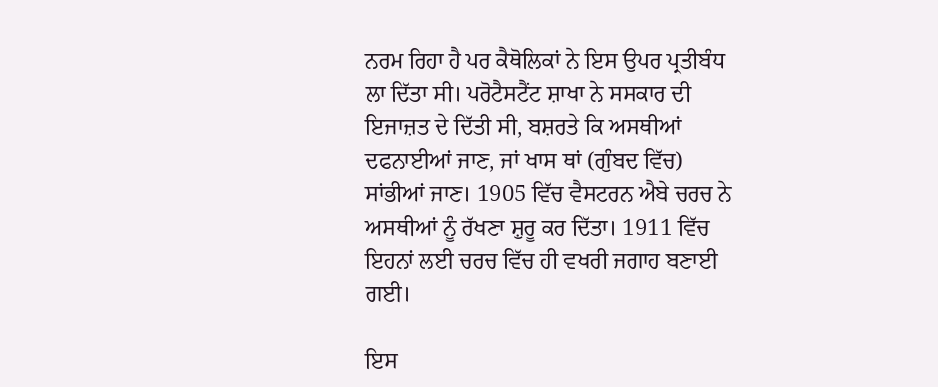ਨਰਮ ਰਿਹਾ ਹੈ ਪਰ ਕੈਥੋਲਿਕਾਂ ਨੇ ਇਸ ਉਪਰ ਪ੍ਰਤੀਬੰਧ ਲਾ ਦਿੱਤਾ ਸੀ। ਪਰੋਟੈਸਟੈਂਟ ਸ਼ਾਖਾ ਨੇ ਸਸਕਾਰ ਦੀ ਇਜਾਜ਼ਤ ਦੇ ਦਿੱਤੀ ਸੀ, ਬਸ਼ਰਤੇ ਕਿ ਅਸਥੀਆਂ ਦਫਨਾਈਆਂ ਜਾਣ, ਜਾਂ ਖਾਸ ਥਾਂ (ਗੁੰਬਦ ਵਿੱਚ) ਸਾਂਭੀਆਂ ਜਾਣ। 1905 ਵਿੱਚ ਵੈਸਟਰਨ ਐਬੇ ਚਰਚ ਨੇ ਅਸਥੀਆਂ ਨੂੰ ਰੱਖਣਾ ਸ਼ੁਰੂ ਕਰ ਦਿੱਤਾ। 1911 ਵਿੱਚ ਇਹਨਾਂ ਲਈ ਚਰਚ ਵਿੱਚ ਹੀ ਵਖਰੀ ਜਗਾਹ ਬਣਾਈ ਗਈ।

ਇਸ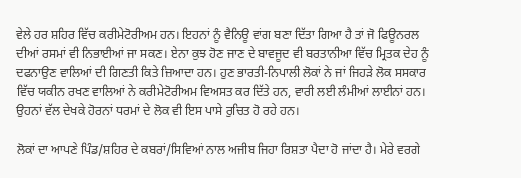ਵੇਲੇ ਹਰ ਸ਼ਹਿਰ ਵਿੱਚ ਕਰੀਮੇਟੋਰੀਅਮ ਹਨ। ਇਹਨਾਂ ਨੂੰ ਵੈਨਿਊ ਵਾਂਗ ਬਣਾ ਦਿੱਤਾ ਗਿਆ ਹੈ ਤਾਂ ਜੋ ਫਿਊਨਰਲ ਦੀਆਂ ਰਸਮਾਂ ਵੀ ਨਿਭਾਈਆਂ ਜਾ ਸਕਣ। ਏਨਾ ਕੁਝ ਹੋਣ ਜਾਣ ਦੇ ਬਾਵਜੂਦ ਵੀ ਬਰਤਾਨੀਆ ਵਿੱਚ ਮ੍ਰਿਤਕ ਦੇਹ ਨੂੰ ਦਫਨਾਉਣ ਵਾਲਿਆਂ ਦੀ ਗਿਣਤੀ ਕਿਤੇ ਜ਼ਿਆਦਾ ਹਨ। ਹੁਣ ਭਾਰਤੀ-ਨਿਪਾਲੀ ਲੋਕਾਂ ਨੇ ਜਾਂ ਜਿਹੜੇ ਲੋਕ ਸਸਕਾਰ ਵਿੱਚ ਯਕੀਨ ਰਖਣ ਵਾਲਿਆਂ ਨੇ ਕਰੀਮੇਟੋਰੀਅਮ ਵਿਅਸਤ ਕਰ ਦਿੱਤੇ ਹਨ, ਵਾਰੀ ਲਈ ਲੰਮੀਆਂ ਲਾਈਨਾਂ ਹਨ। ਉਹਨਾਂ ਵੱਲ ਦੇਖਕੇ ਹੋਰਨਾਂ ਧਰਮਾਂ ਦੇ ਲੋਕ ਵੀ ਇਸ ਪਾਸੇ ਰੁਚਿਤ ਹੋ ਰਹੇ ਹਨ।

ਲੋਕਾਂ ਦਾ ਆਪਣੇ ਪਿੰਡ/ਸ਼ਹਿਰ ਦੇ ਕਬਰਾਂ/ਸਿਵਿਆਂ ਨਾਲ ਅਜੀਬ ਜਿਹਾ ਰਿਸ਼ਤਾ ਪੈਦਾ ਹੋ ਜਾਂਦਾ ਹੈ। ਮੇਰੇ ਵਰਗੇ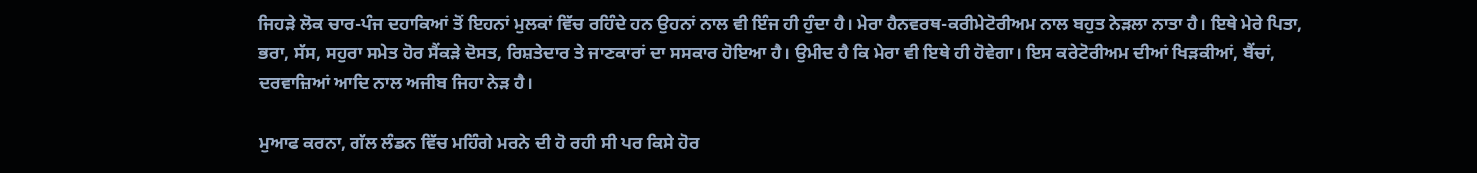ਜਿਹੜੇ ਲੋਕ ਚਾਰ-ਪੰਜ ਦਹਾਕਿਆਂ ਤੋਂ ਇਹਨਾਂ ਮੁਲਕਾਂ ਵਿੱਚ ਰਹਿੰਦੇ ਹਨ ਉਹਨਾਂ ਨਾਲ ਵੀ ਇੰਜ ਹੀ ਹੁੰਦਾ ਹੈ। ਮੇਰਾ ਹੈਨਵਰਥ-ਕਰੀਮੇਟੋਰੀਅਮ ਨਾਲ ਬਹੁਤ ਨੇੜਲਾ ਨਾਤਾ ਹੈ। ਇਥੇ ਮੇਰੇ ਪਿਤਾ, ਭਰਾ, ਸੱਸ, ਸਹੁਰਾ ਸਮੇਤ ਹੋਰ ਸੈਂਕੜੇ ਦੋਸਤ, ਰਿਸ਼ਤੇਦਾਰ ਤੇ ਜਾਣਕਾਰਾਂ ਦਾ ਸਸਕਾਰ ਹੋਇਆ ਹੈ। ਉਮੀਦ ਹੈ ਕਿ ਮੇਰਾ ਵੀ ਇਥੇ ਹੀ ਹੋਵੇਗਾ। ਇਸ ਕਰੇਟੋਰੀਅਮ ਦੀਆਂ ਖਿੜਕੀਆਂ, ਬੈਂਚਾਂ, ਦਰਵਾਜ਼ਿਆਂ ਆਦਿ ਨਾਲ ਅਜੀਬ ਜਿਹਾ ਨੇੜ ਹੈ।

ਮੁਆਫ ਕਰਨਾ, ਗੱਲ ਲੰਡਨ ਵਿੱਚ ਮਹਿੰਗੇ ਮਰਨੇ ਦੀ ਹੋ ਰਹੀ ਸੀ ਪਰ ਕਿਸੇ ਹੋਰ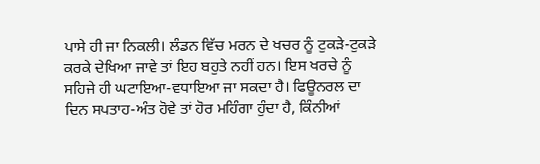ਪਾਸੇ ਹੀ ਜਾ ਨਿਕਲੀ। ਲੰਡਨ ਵਿੱਚ ਮਰਨ ਦੇ ਖਚਰ ਨੂੰ ਟੁਕੜੇ-ਟੁਕੜੇ ਕਰਕੇ ਦੇਖਿਆ ਜਾਵੇ ਤਾਂ ਇਹ ਬਹੁਤੇ ਨਹੀਂ ਹਨ। ਇਸ ਖਰਚੇ ਨੂੰ ਸਹਿਜੇ ਹੀ ਘਟਾਇਆ-ਵਧਾਇਆ ਜਾ ਸਕਦਾ ਹੈ। ਫਿਊਨਰਲ ਦਾ ਦਿਨ ਸਪਤਾਹ-ਅੰਤ ਹੋਵੇ ਤਾਂ ਹੋਰ ਮਹਿੰਗਾ ਹੁੰਦਾ ਹੈ, ਕਿੰਨੀਆਂ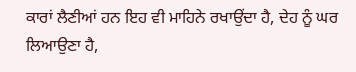ਕਾਰਾਂ ਲੈਣੀਆਂ ਹਨ ਇਹ ਵੀ ਮਾਹਿਨੇ ਰਖਾਉਂਦਾ ਹੈ, ਦੇਹ ਨੂੰ ਘਰ ਲਿਆਉਣਾ ਹੈ,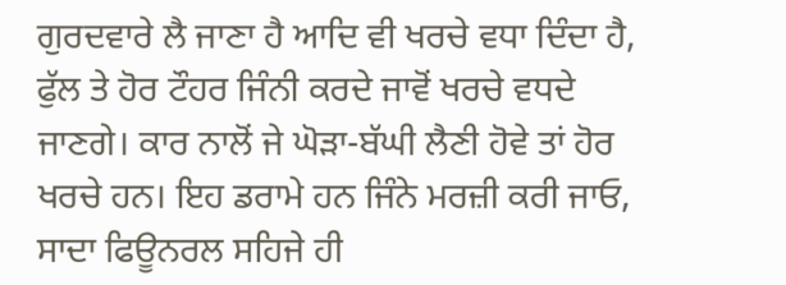ਗੁਰਦਵਾਰੇ ਲੈ ਜਾਣਾ ਹੈ ਆਦਿ ਵੀ ਖਰਚੇ ਵਧਾ ਦਿੰਦਾ ਹੈ, ਫੁੱਲ ਤੇ ਹੋਰ ਟੌਹਰ ਜਿੰਨੀ ਕਰਦੇ ਜਾਵੋਂ ਖਰਚੇ ਵਧਦੇ ਜਾਣਗੇ। ਕਾਰ ਨਾਲੋਂ ਜੇ ਘੋੜਾ-ਬੱਘੀ ਲੈਣੀ ਹੋਵੇ ਤਾਂ ਹੋਰ ਖਰਚੇ ਹਨ। ਇਹ ਡਰਾਮੇ ਹਨ ਜਿੰਨੇ ਮਰਜ਼ੀ ਕਰੀ ਜਾਓ, ਸਾਦਾ ਫਿਊਨਰਲ ਸਹਿਜੇ ਹੀ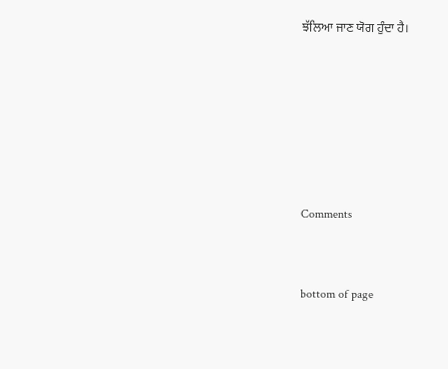ਝੱਲਿਆ ਜਾਣ ਯੋਗ ਹੁੰਦਾ ਹੈ।






Comments


bottom of page